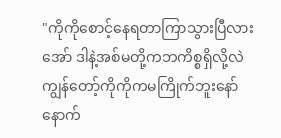"ကိုကိုစောင့်နေရတာကြာသွားပြီလား အော် ဒါနဲ့အစ်မတို့ကဘကိစ္စရှိလို့လဲ ကျွန်တော့်ကိုကိုကမကြိုက်ဘူးနော် နောက်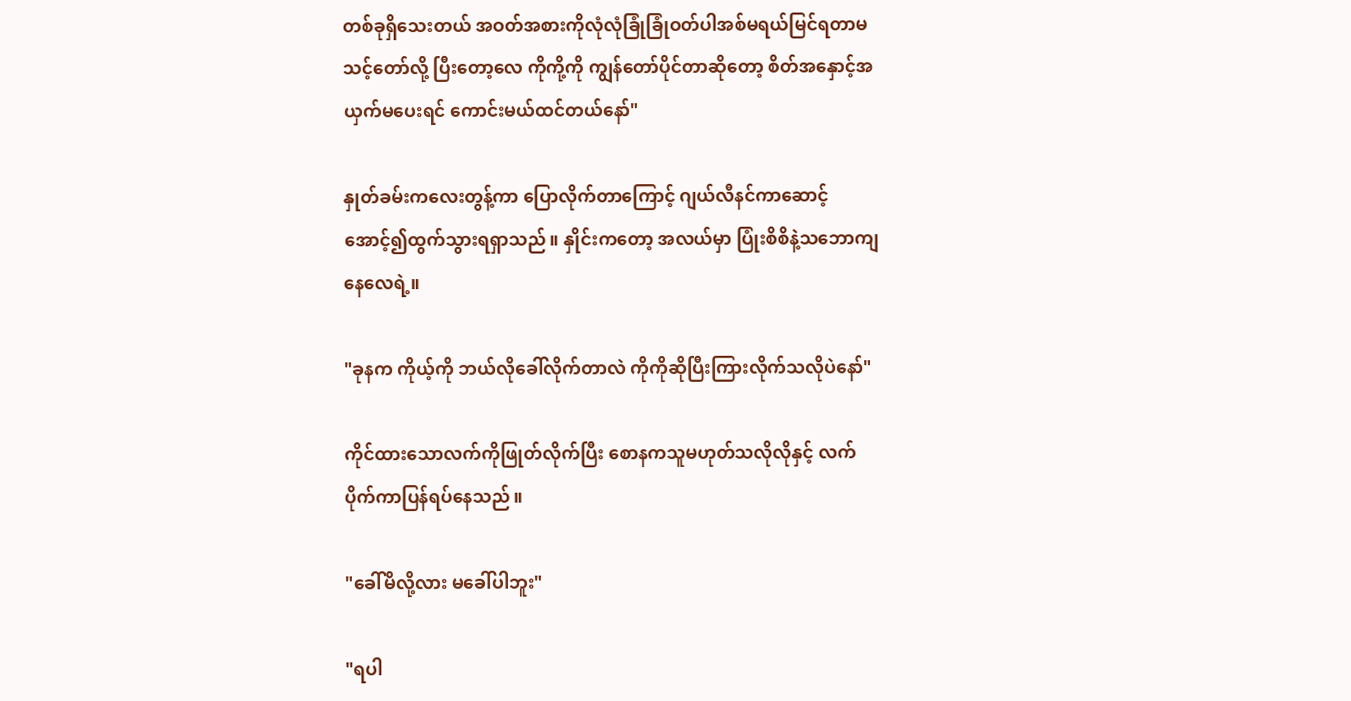တစ်ခုရှိသေးတယ် အဝတ်အစားကိုလုံလုံခြုံခြုံဝတ်ပါအစ်မရယ်‌မြင်ရတာမသင့်တော်လို့ ပြီးတော့လေ ကိုကို့ကို ကျွန်တော်ပိုင်တာဆိုတော့ စိတ်အနှောင့်အယှက်မပေးရင် ကောင်းမယ်ထင်တယ်နော်"

နှုတ်ခမ်းကလေးတွန့်ကာ ပြောလိုက်တာကြောင့် ဂျယ်လီနင်ကာဆောင့်အောင့်၍ထွက်သွားရရှာသည်။ နှိုင်းကတော့ အလယ်မှာ ပြုံးစိစိနဲ့သဘောကျနေလေရဲ့။

"ခုနက ကိုယ့်ကို ဘယ်လိုခေါ်လိုက်တာလဲ ကိုကိုဆိုပြီးကြားလိုက်သလိုပဲနော်"

ကိုင်ထားသောလက်ကိုဖြုတ်လိုက်ပြီး စောနကသူမဟုတ်‌သလိုလိုနှင့် လက်ပိုက်ကာပြန်ရပ်နေသည်။

"ခေါ်မိလို့လား မခေါ်ပါဘူး"

"ရပါ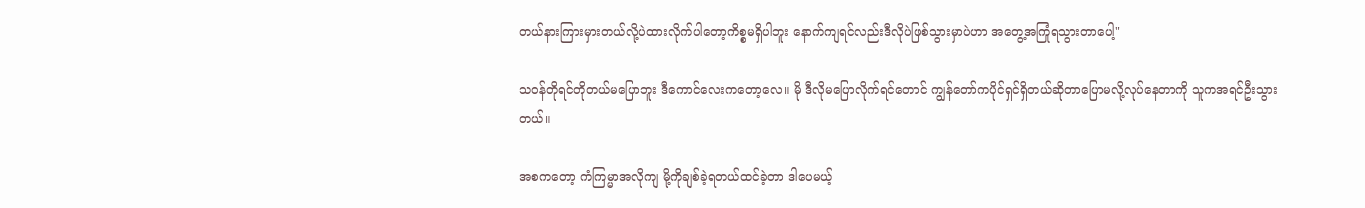တယ်နားကြားမှားတယ်လို့ပဲထားလိုက်ပါတော့ကိစ္စမရှိပါဘူး နောက်ကျရင်လည်းဒီလိုပဲဖြစ်သွားမှာပဲဟာ အတွေ့အကြုံရသွားတာပေါ့"

သဝန်တိုရင်တိုတယ်မပြောဘူး ဒီကောင်လေးကတော့လေ။ မို ဒီလိုမပြောလိုက်ရင်တောင် ကျွန်တော်ကပိုင်ရှင်ရှိတယ်ဆိုတာပြောမလို့လုပ်နေတာကို သူကအရင်ဦးသွားတယ်။

အစကတော့ ကံကြမ္မာအလိုကျ မို့ကိုချစ်ခဲ့ရတယ်ထင်ခဲ့တာ ဒါပေမယ့်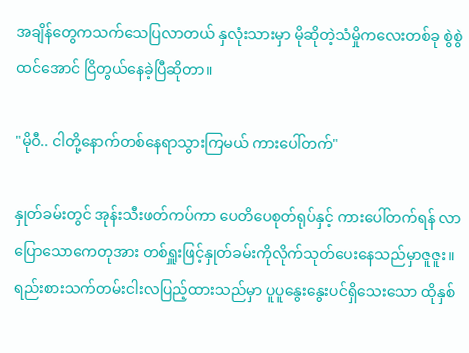အချိန်တွေကသက်သေပြလာတယ် နှလုံးသားမှာ မိုဆိုတဲ့သံမှိုကလေးတစ်ခု စွဲစွဲထင်အောင် ငြိတွယ်နေခဲ့ပြီဆိုတာ။

"မိုဝီ.. ငါတို့နောက်တစ်နေရာသွားကြမယ် ကားပေါ်တက်"

နှုတ်ခမ်းတွင် အုန်းသီးဖတ်ကပ်ကာ ပေတိပေစုတ်ရုပ်နှင့် ကားပေါ်တက်ရန် လာပြောသောကေတုအား တစ်ရှူးဖြင့်နှုတ်ခမ်းကိုလိုက်သုတ်ပေးနေသည်မှာဇူဇူး။ရည်းစားသက်တမ်းငါးလပြည့်ထားသည်မှာ ပူပူနွေးနွေးပင်ရှိသေးသော ထိုနှစ်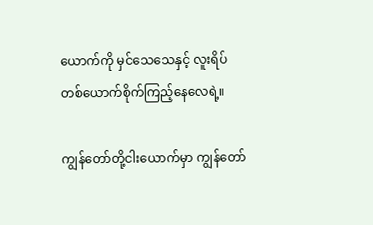ယောက်ကို မှင်သေသေနှင့် လူးရိပ်တစ်ယောက်စိုက်ကြည့်နေလေရဲ့။

ကျွန်တော်တို့ငါးယောက်မှာ ကျွန်တော်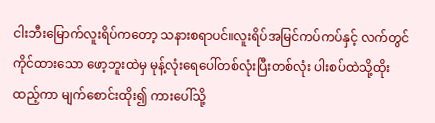ငါးဘီးမြောက်လူးရိပ်ကတော့ သနားစရာပင်။လူးရိပ်အမြင်ကပ်ကပ်နှင့် လက်တွင်ကိုင်ထားသော ဖော့ဘူးထဲမှ မုန့်လုံးရေပေါ်တစ်လုံးပြီးတစ်လုံး ပါးစပ်ထဲသို့ထိုးထည့်ကာ မျက်စောင်းထိုး၍ ကားပေါ်သို့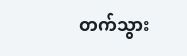တက်သွား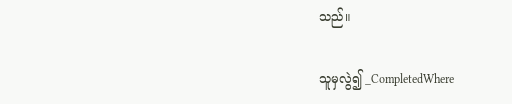သည်။

သူမှလွဲ၍ _CompletedWhere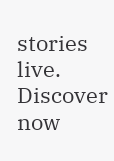stories live. Discover now